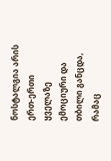ნოსტალგია არის ერთ-ერთი ყველაზე ემოციური და თბილი განცდა, რამაც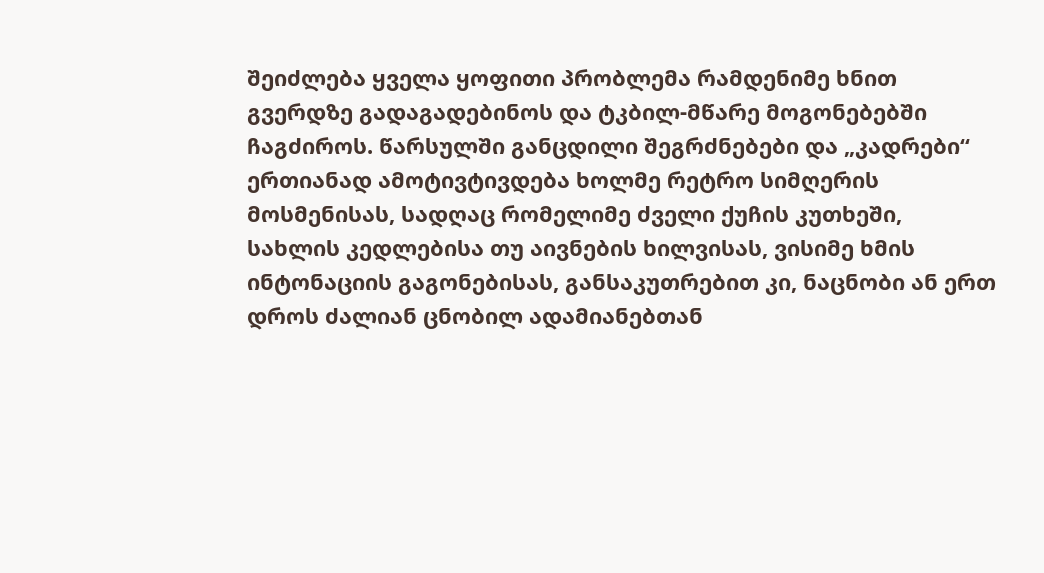შეიძლება ყველა ყოფითი პრობლემა რამდენიმე ხნით გვერდზე გადაგადებინოს და ტკბილ-მწარე მოგონებებში ჩაგძიროს. წარსულში განცდილი შეგრძნებები და „კადრები“ ერთიანად ამოტივტივდება ხოლმე რეტრო სიმღერის მოსმენისას, სადღაც რომელიმე ძველი ქუჩის კუთხეში, სახლის კედლებისა თუ აივნების ხილვისას, ვისიმე ხმის ინტონაციის გაგონებისას, განსაკუთრებით კი, ნაცნობი ან ერთ დროს ძალიან ცნობილ ადამიანებთან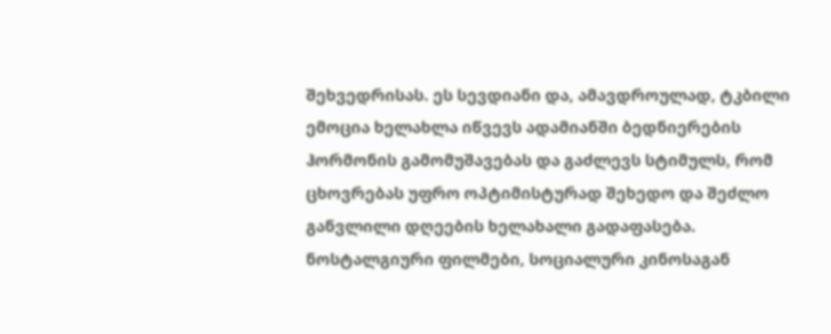შეხვედრისას. ეს სევდიანი და, ამავდროულად, ტკბილი ემოცია ხელახლა იწვევს ადამიანში ბედნიერების ჰორმონის გამომუშავებას და გაძლევს სტიმულს, რომ ცხოვრებას უფრო ოპტიმისტურად შეხედო და შეძლო განვლილი დღეების ხელახალი გადაფასება. ნოსტალგიური ფილმები, სოციალური კინოსაგან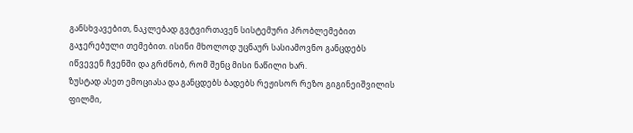განსხვავებით, ნაკლებად გვტვირთავენ სისტემური პრობლემებით გაჯერებული თემებით. ისინი მხოლოდ უცნაურ სასიამოვნო განცდებს იწვევენ ჩვენში და გრძნობ, რომ შენც მისი ნაწილი ხარ.
ზუსტად ასეთ ემოციასა და განცდებს ბადებს რეჟისორ რეზო გიგინეიშვილის ფილმი,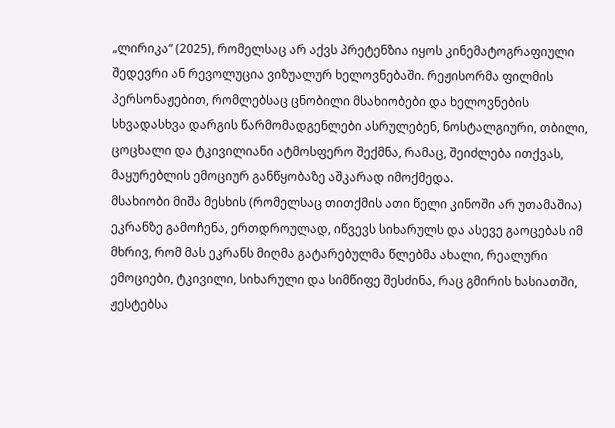„ლირიკა“ (2025), რომელსაც არ აქვს პრეტენზია იყოს კინემატოგრაფიული შედევრი ან რევოლუცია ვიზუალურ ხელოვნებაში. რეჟისორმა ფილმის პერსონაჟებით, რომლებსაც ცნობილი მსახიობები და ხელოვნების სხვადასხვა დარგის წარმომადგენლები ასრულებენ, ნოსტალგიური, თბილი, ცოცხალი და ტკივილიანი ატმოსფერო შექმნა, რამაც, შეიძლება ითქვას, მაყურებლის ემოციურ განწყობაზე აშკარად იმოქმედა.
მსახიობი მიშა მესხის (რომელსაც თითქმის ათი წელი კინოში არ უთამაშია) ეკრანზე გამოჩენა, ერთდროულად, იწვევს სიხარულს და ასევე გაოცებას იმ მხრივ, რომ მას ეკრანს მიღმა გატარებულმა წლებმა ახალი, რეალური ემოციები, ტკივილი, სიხარული და სიმწიფე შესძინა, რაც გმირის ხასიათში, ჟესტებსა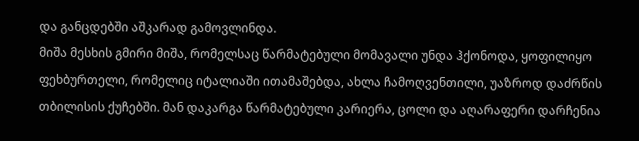და განცდებში აშკარად გამოვლინდა.
მიშა მესხის გმირი მიშა, რომელსაც წარმატებული მომავალი უნდა ჰქონოდა, ყოფილიყო ფეხბურთელი, რომელიც იტალიაში ითამაშებდა, ახლა ჩამოღვენთილი, უაზროდ დაძრწის თბილისის ქუჩებში. მან დაკარგა წარმატებული კარიერა, ცოლი და აღარაფერი დარჩენია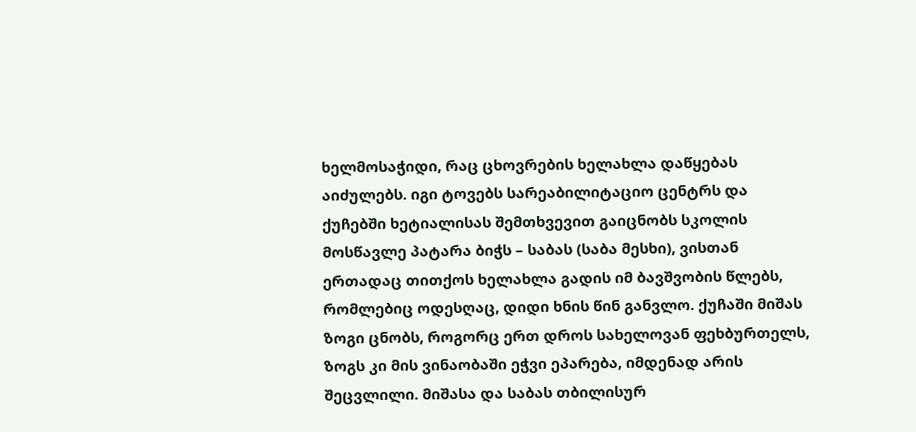ხელმოსაჭიდი, რაც ცხოვრების ხელახლა დაწყებას აიძულებს. იგი ტოვებს სარეაბილიტაციო ცენტრს და ქუჩებში ხეტიალისას შემთხვევით გაიცნობს სკოლის მოსწავლე პატარა ბიჭს – საბას (საბა მესხი), ვისთან ერთადაც თითქოს ხელახლა გადის იმ ბავშვობის წლებს, რომლებიც ოდესღაც, დიდი ხნის წინ განვლო. ქუჩაში მიშას ზოგი ცნობს, როგორც ერთ დროს სახელოვან ფეხბურთელს, ზოგს კი მის ვინაობაში ეჭვი ეპარება, იმდენად არის შეცვლილი. მიშასა და საბას თბილისურ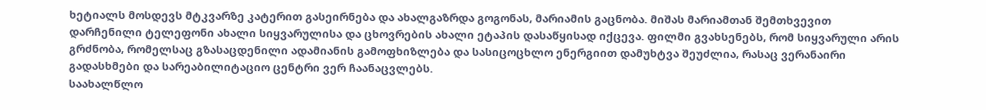ხეტიალს მოსდევს მტკვარზე კატერით გასეირნება და ახალგაზრდა გოგონას, მარიამის გაცნობა. მიშას მარიამთან შემთხვევით დარჩენილი ტელეფონი ახალი სიყვარულისა და ცხოვრების ახალი ეტაპის დასაწყისად იქცევა. ფილმი გვახსენებს, რომ სიყვარული არის გრძნობა, რომელსაც გზასაცდენილი ადამიანის გამოფხიზლება და სასიცოცხლო ენერგიით დამუხტვა შეუძლია, რასაც ვერანაირი გადასხმები და სარეაბილიტაციო ცენტრი ვერ ჩაანაცვლებს.
საახალწლო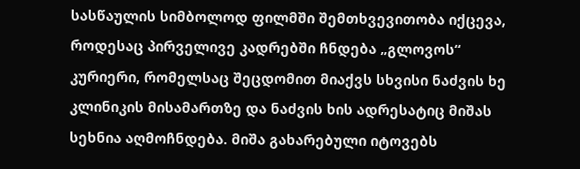სასწაულის სიმბოლოდ ფილმში შემთხვევითობა იქცევა, როდესაც პირველივე კადრებში ჩნდება „გლოვოს“ კურიერი, რომელსაც შეცდომით მიაქვს სხვისი ნაძვის ხე კლინიკის მისამართზე და ნაძვის ხის ადრესატიც მიშას სეხნია აღმოჩნდება. მიშა გახარებული იტოვებს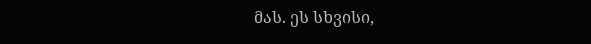მას. ეს სხვისი,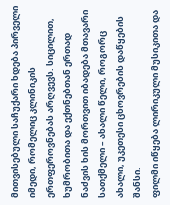მითვისებული საჩუქარი ხდება პირველი იმედი, რომელიც კლინიკის ერთფეროვნებას არღვევს. სიცილით, ხუმრობითა და ექთნებთან ერთად ნაძვის ხის მორთვით იბადება მთავარი სათქმელი – ახალი წელი, როგორც ახალი, უკეთესი ცხოვრების დაწყების შანსი.
ფილმი იწყება ლირიკული მუსიკითა და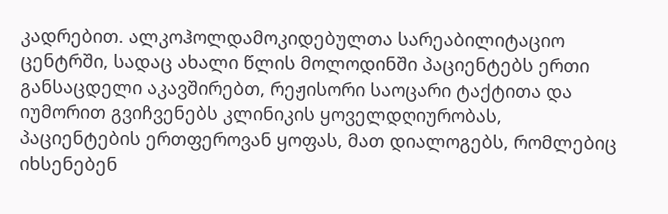კადრებით. ალკოჰოლდამოკიდებულთა სარეაბილიტაციო ცენტრში, სადაც ახალი წლის მოლოდინში პაციენტებს ერთი განსაცდელი აკავშირებთ, რეჟისორი საოცარი ტაქტითა და იუმორით გვიჩვენებს კლინიკის ყოველდღიურობას, პაციენტების ერთფეროვან ყოფას, მათ დიალოგებს, რომლებიც იხსენებენ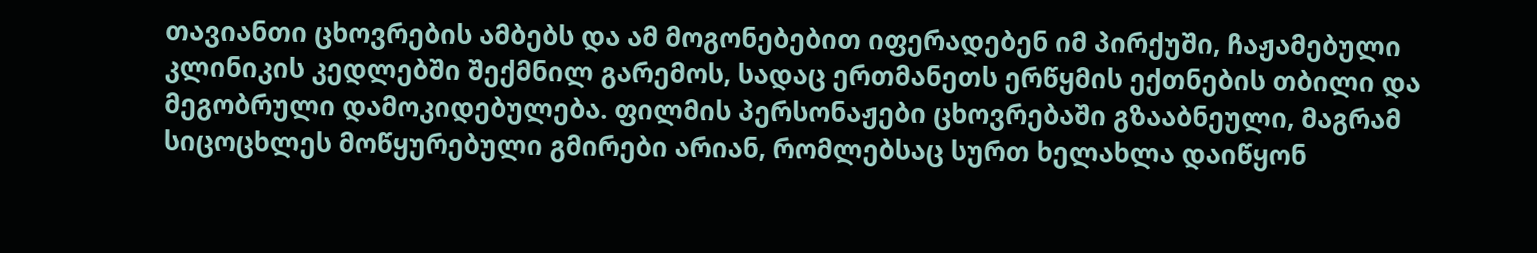თავიანთი ცხოვრების ამბებს და ამ მოგონებებით იფერადებენ იმ პირქუში, ჩაჟამებული კლინიკის კედლებში შექმნილ გარემოს, სადაც ერთმანეთს ერწყმის ექთნების თბილი და მეგობრული დამოკიდებულება. ფილმის პერსონაჟები ცხოვრებაში გზააბნეული, მაგრამ სიცოცხლეს მოწყურებული გმირები არიან, რომლებსაც სურთ ხელახლა დაიწყონ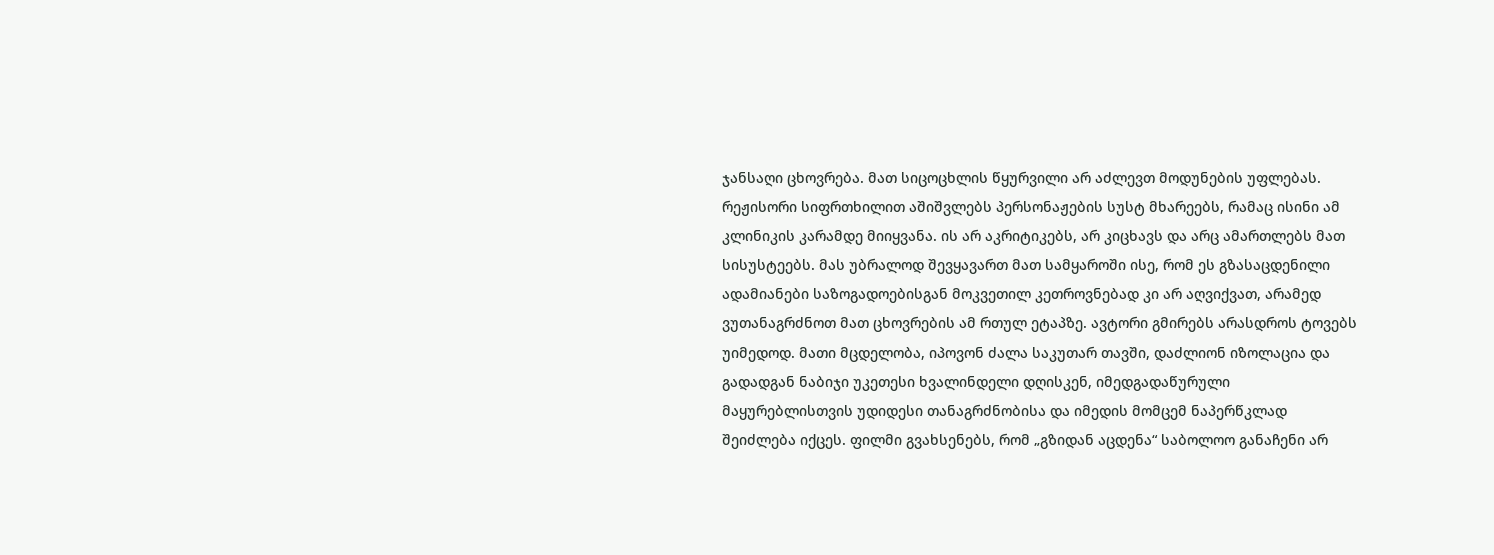ჯანსაღი ცხოვრება. მათ სიცოცხლის წყურვილი არ აძლევთ მოდუნების უფლებას. რეჟისორი სიფრთხილით აშიშვლებს პერსონაჟების სუსტ მხარეებს, რამაც ისინი ამ კლინიკის კარამდე მიიყვანა. ის არ აკრიტიკებს, არ კიცხავს და არც ამართლებს მათ სისუსტეებს. მას უბრალოდ შევყავართ მათ სამყაროში ისე, რომ ეს გზასაცდენილი ადამიანები საზოგადოებისგან მოკვეთილ კეთროვნებად კი არ აღვიქვათ, არამედ ვუთანაგრძნოთ მათ ცხოვრების ამ რთულ ეტაპზე. ავტორი გმირებს არასდროს ტოვებს უიმედოდ. მათი მცდელობა, იპოვონ ძალა საკუთარ თავში, დაძლიონ იზოლაცია და გადადგან ნაბიჯი უკეთესი ხვალინდელი დღისკენ, იმედგადაწურული მაყურებლისთვის უდიდესი თანაგრძნობისა და იმედის მომცემ ნაპერწკლად შეიძლება იქცეს. ფილმი გვახსენებს, რომ „გზიდან აცდენა“ საბოლოო განაჩენი არ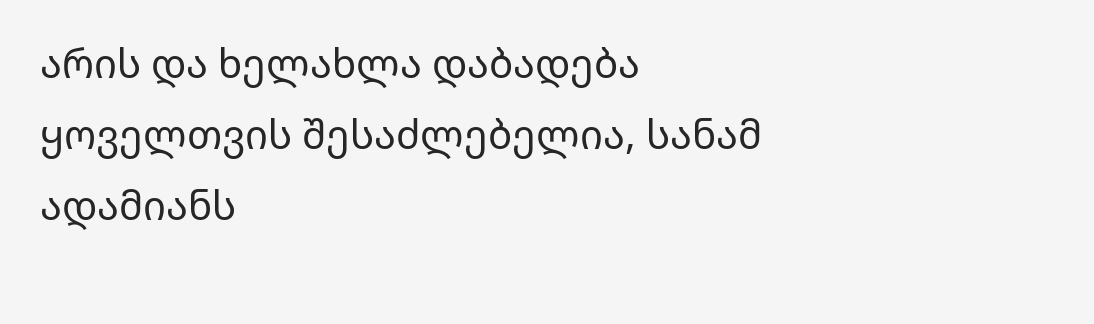არის და ხელახლა დაბადება ყოველთვის შესაძლებელია, სანამ ადამიანს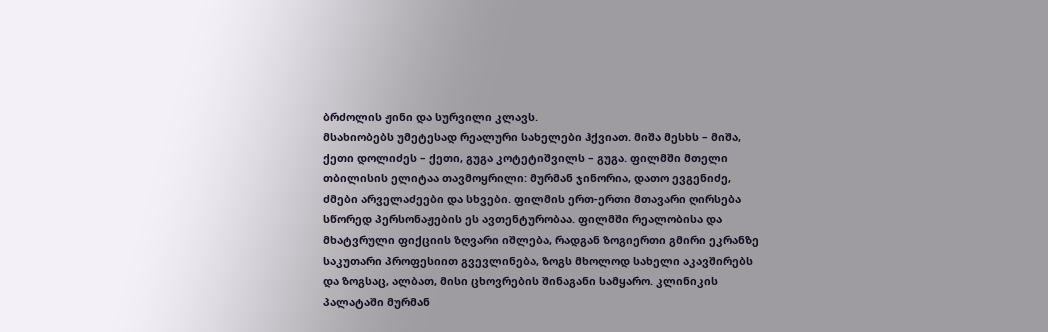ბრძოლის ჟინი და სურვილი კლავს.
მსახიობებს უმეტესად რეალური სახელები ჰქვიათ. მიშა მესხს – მიშა, ქეთი დოლიძეს – ქეთი, გუგა კოტეტიშვილს – გუგა. ფილმში მთელი თბილისის ელიტაა თავმოყრილი: მურმან ჯინორია, დათო ევგენიძე, ძმები არველაძეები და სხვები. ფილმის ერთ-ერთი მთავარი ღირსება სწორედ პერსონაჟების ეს ავთენტურობაა. ფილმში რეალობისა და მხატვრული ფიქციის ზღვარი იშლება, რადგან ზოგიერთი გმირი ეკრანზე საკუთარი პროფესიით გვევლინება, ზოგს მხოლოდ სახელი აკავშირებს და ზოგსაც, ალბათ, მისი ცხოვრების შინაგანი სამყარო. კლინიკის პალატაში მურმან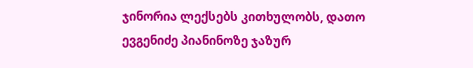ჯინორია ლექსებს კითხულობს, დათო ევგენიძე პიანინოზე ჯაზურ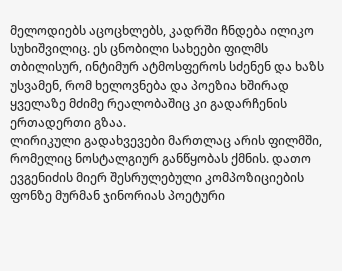მელოდიებს აცოცხლებს, კადრში ჩნდება ილიკო სუხიშვილიც. ეს ცნობილი სახეები ფილმს თბილისურ, ინტიმურ ატმოსფეროს სძენენ და ხაზს უსვამენ, რომ ხელოვნება და პოეზია ხშირად ყველაზე მძიმე რეალობაშიც კი გადარჩენის ერთადერთი გზაა.
ლირიკული გადახვევები მართლაც არის ფილმში, რომელიც ნოსტალგიურ განწყობას ქმნის. დათო ევგენიძის მიერ შესრულებული კომპოზიციების ფონზე მურმან ჯინორიას პოეტური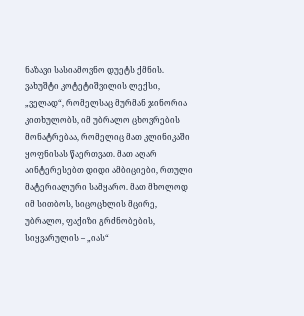ნაზავი სასიამოვნო დუეტს ქმნის. ვახუშტი კოტეტიშვილის ლექსი, „ველად“, რომელსაც მურმან ჯინორია კითხულობს, იმ უბრალო ცხოვრების მონატრებაა, რომელიც მათ კლინიკაში ყოფნისას წაერთვათ. მათ აღარ აინტერესებთ დიდი ამბიციები, რთული მატერიალური სამყარო. მათ მხოლოდ იმ სითბოს, სიცოცხლის მცირე, უბრალო, ფაქიზი გრძნობების, სიყვარულის – „იას“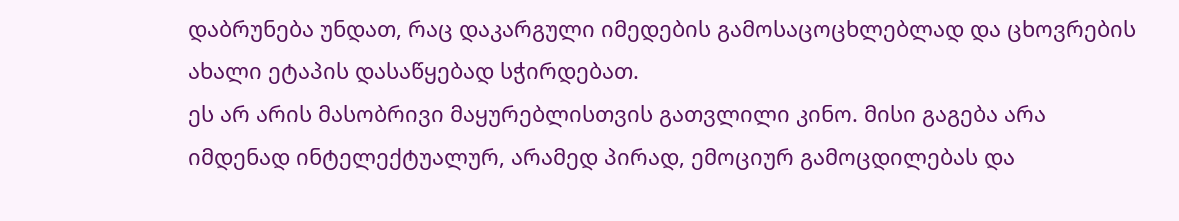დაბრუნება უნდათ, რაც დაკარგული იმედების გამოსაცოცხლებლად და ცხოვრების ახალი ეტაპის დასაწყებად სჭირდებათ.
ეს არ არის მასობრივი მაყურებლისთვის გათვლილი კინო. მისი გაგება არა იმდენად ინტელექტუალურ, არამედ პირად, ემოციურ გამოცდილებას და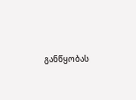განწყობას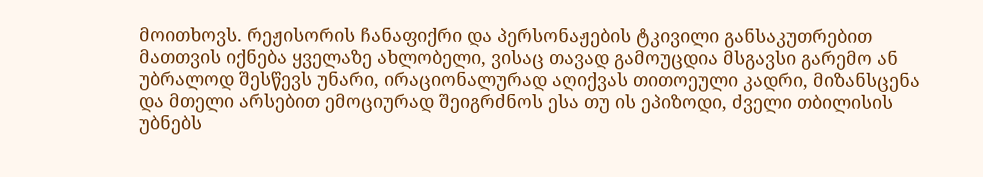მოითხოვს. რეჟისორის ჩანაფიქრი და პერსონაჟების ტკივილი განსაკუთრებით მათთვის იქნება ყველაზე ახლობელი, ვისაც თავად გამოუცდია მსგავსი გარემო ან უბრალოდ შესწევს უნარი, ირაციონალურად აღიქვას თითოეული კადრი, მიზანსცენა და მთელი არსებით ემოციურად შეიგრძნოს ესა თუ ის ეპიზოდი, ძველი თბილისის უბნებს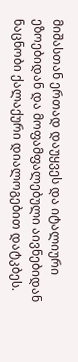მიშასთან ერთად დაუყვეს და იტალიური ეზოებიდან და მოფამფალებული აივნებიდან ნაცნობი ქალაქური დიალოგებით დატკბეს.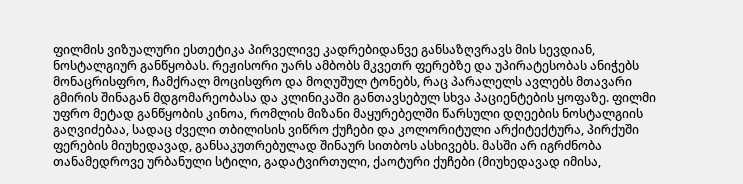ფილმის ვიზუალური ესთეტიკა პირველივე კადრებიდანვე განსაზღვრავს მის სევდიან, ნოსტალგიურ განწყობას. რეჟისორი უარს ამბობს მკვეთრ ფერებზე და უპირატესობას ანიჭებს მონაცრისფრო, ჩამქრალ მოცისფრო და მოღუშულ ტონებს, რაც პარალელს ავლებს მთავარი გმირის შინაგან მდგომარეობასა და კლინიკაში განთავსებულ სხვა პაციენტების ყოფაზე. ფილმი უფრო მეტად განწყობის კინოა, რომლის მიზანი მაყურებელში წარსული დღეების ნოსტალგიის გაღვიძებაა, სადაც ძველი თბილისის ვიწრო ქუჩები და კოლორიტული არქიტექტურა, პირქუში ფერების მიუხედავად, განსაკუთრებულად შინაურ სითბოს ასხივებს. მასში არ იგრძნობა თანამედროვე ურბანული სტილი, გადატვირთული, ქაოტური ქუჩები (მიუხედავად იმისა,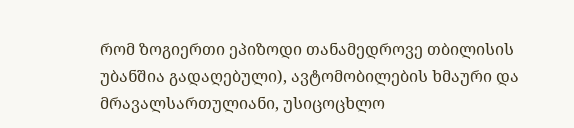რომ ზოგიერთი ეპიზოდი თანამედროვე თბილისის უბანშია გადაღებული), ავტომობილების ხმაური და მრავალსართულიანი, უსიცოცხლო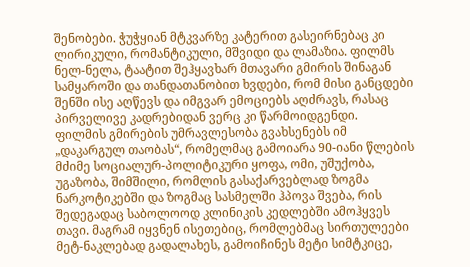შენობები. ჭუჭყიან მტკვარზე კატერით გასეირნებაც კი ლირიკული, რომანტიკული, მშვიდი და ლამაზია. ფილმს ნელ-ნელა, ტაატით შეჰყავხარ მთავარი გმირის შინაგან სამყაროში და თანდათანობით ხვდები, რომ მისი განცდები შენში ისე აღწევს და იმგვარ ემოციებს აღძრავს, რასაც პირველივე კადრებიდან ვერც კი წარმოიდგენდი.
ფილმის გმირების უმრავლესობა გვახსენებს იმ „დაკარგულ თაობას“, რომელმაც გამოიარა 90-იანი წლების მძიმე სოციალურ-პოლიტიკური ყოფა, ომი, უშუქობა, უგაზობა, შიმშილი, რომლის გასაქარვებლად ზოგმა ნარკოტიკებში და ზოგმაც სასმელში ჰპოვა შვება, რის შედეგადაც საბოლოოდ კლინიკის კედლებში ამოჰყვეს თავი. მაგრამ იყვნენ ისეთებიც, რომლებმაც სირთულეები მეტ-ნაკლებად გადალახეს, გამოიჩინეს მეტი სიმტკიცე,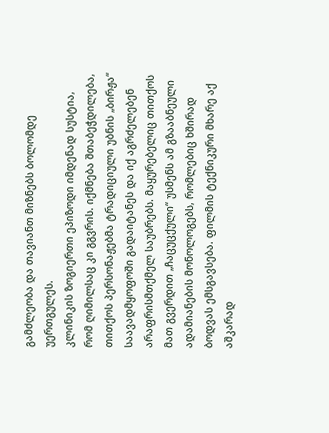გამძლეობა და თავიანთ მიზნებს ბოლომდე უერთგულეს.
კლინიკის ზოგიერთი ეპიზოდი იმდენად სუსტია, რომ ღიმილსაც კი გგვრის. იქმნება შთაბეჭდილება, თითქოს პერსონაჟებმა ტრადიციული უბნის „ბირჟა“ საავადმყოფოში გადაიტანეს და იქ აგრძელებენ არაფრისმთქმელ საუბრებს. მაყურებელიც თითქოს მათ გვერდით „ჩაცუცქული“ უსმენს ამ გზააბნეული ადამიანების მონოლოგებს, რომლებიც ხშირად ბოდვას ემსგავსება. ფილმის ტექნიკური მხარე აქ აშკარად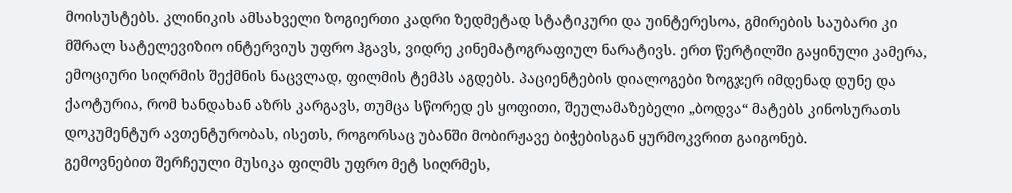მოისუსტებს. კლინიკის ამსახველი ზოგიერთი კადრი ზედმეტად სტატიკური და უინტერესოა, გმირების საუბარი კი მშრალ სატელევიზიო ინტერვიუს უფრო ჰგავს, ვიდრე კინემატოგრაფიულ ნარატივს. ერთ წერტილში გაყინული კამერა, ემოციური სიღრმის შექმნის ნაცვლად, ფილმის ტემპს აგდებს. პაციენტების დიალოგები ზოგჯერ იმდენად დუნე და ქაოტურია, რომ ხანდახან აზრს კარგავს, თუმცა სწორედ ეს ყოფითი, შეულამაზებელი „ბოდვა“ მატებს კინოსურათს დოკუმენტურ ავთენტურობას, ისეთს, როგორსაც უბანში მობირჟავე ბიჭებისგან ყურმოკვრით გაიგონებ.
გემოვნებით შერჩეული მუსიკა ფილმს უფრო მეტ სიღრმეს,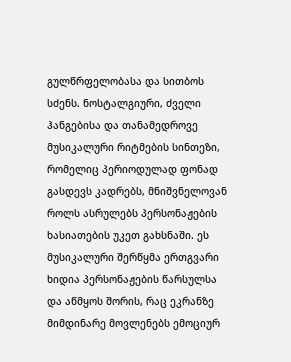გულწრფელობასა და სითბოს სძენს. ნოსტალგიური, ძველი ჰანგებისა და თანამედროვე მუსიკალური რიტმების სინთეზი, რომელიც პერიოდულად ფონად გასდევს კადრებს, მნიშვნელოვან როლს ასრულებს პერსონაჟების ხასიათების უკეთ გახსნაში. ეს მუსიკალური შერწყმა ერთგვარი ხიდია პერსონაჟების წარსულსა და აწმყოს შორის, რაც ეკრანზე მიმდინარე მოვლენებს ემოციურ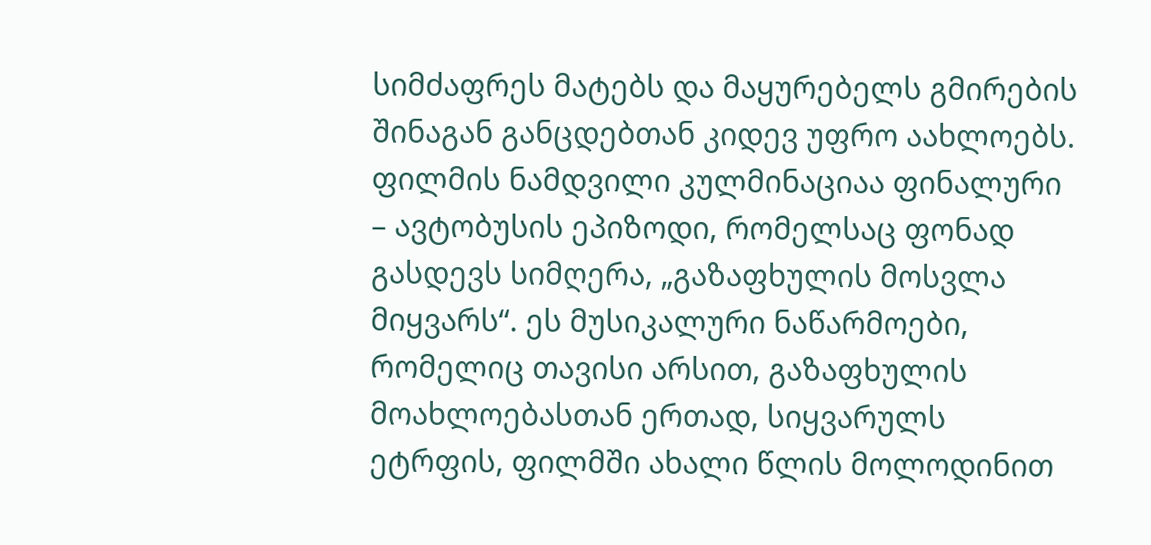სიმძაფრეს მატებს და მაყურებელს გმირების შინაგან განცდებთან კიდევ უფრო აახლოებს.
ფილმის ნამდვილი კულმინაციაა ფინალური – ავტობუსის ეპიზოდი, რომელსაც ფონად გასდევს სიმღერა, „გაზაფხულის მოსვლა მიყვარს“. ეს მუსიკალური ნაწარმოები, რომელიც თავისი არსით, გაზაფხულის მოახლოებასთან ერთად, სიყვარულს ეტრფის, ფილმში ახალი წლის მოლოდინით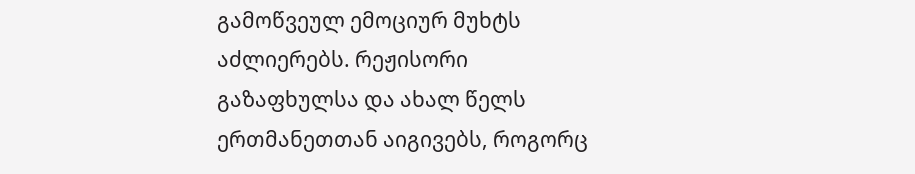გამოწვეულ ემოციურ მუხტს აძლიერებს. რეჟისორი გაზაფხულსა და ახალ წელს ერთმანეთთან აიგივებს, როგორც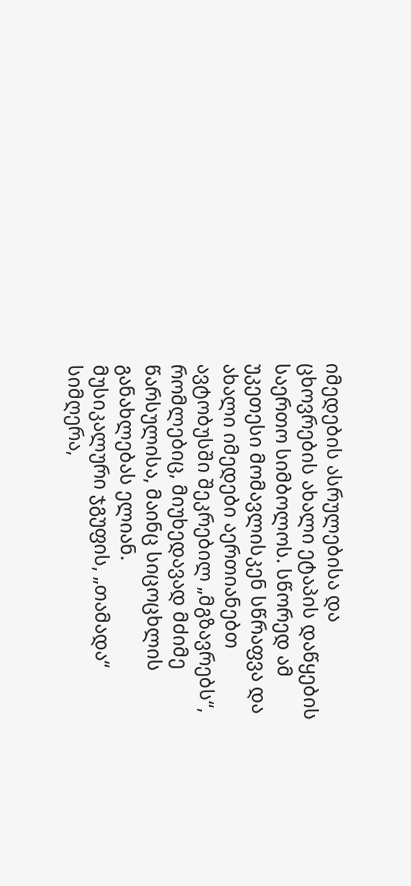იმედების ასრულებისა და ცხოვრების ახალი ეტაპის დაწყების საერთო სიმბოლოს. სწორედ ამ უკეთესი მომავლისკენ სწრაფვა და ახალი იმედები აერთიანებთ ავტობუსში შეკრებილ „მგზავრებს“, რომლებიც, მიუხედავად მძიმე წარსულისა, მაინც სიცოცხლის განახლებას ელიან.
მუსიკალური ჯგუფის, „თამადა“ სიმღერა,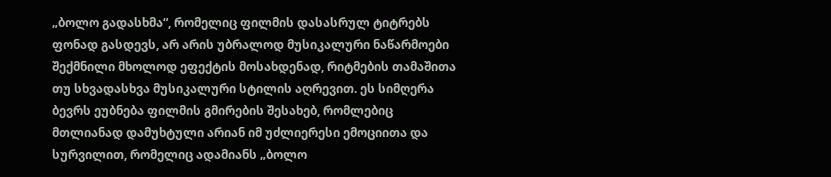„ბოლო გადასხმა“, რომელიც ფილმის დასასრულ ტიტრებს ფონად გასდევს, არ არის უბრალოდ მუსიკალური ნაწარმოები შექმნილი მხოლოდ ეფექტის მოსახდენად, რიტმების თამაშითა თუ სხვადასხვა მუსიკალური სტილის აღრევით. ეს სიმღერა ბევრს ეუბნება ფილმის გმირების შესახებ, რომლებიც მთლიანად დამუხტული არიან იმ უძლიერესი ემოციითა და სურვილით, რომელიც ადამიანს „ბოლო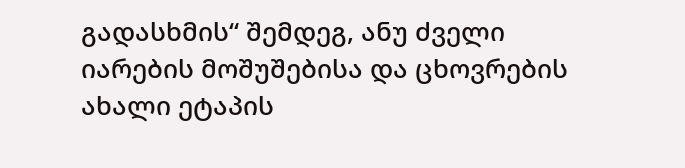გადასხმის“ შემდეგ, ანუ ძველი იარების მოშუშებისა და ცხოვრების ახალი ეტაპის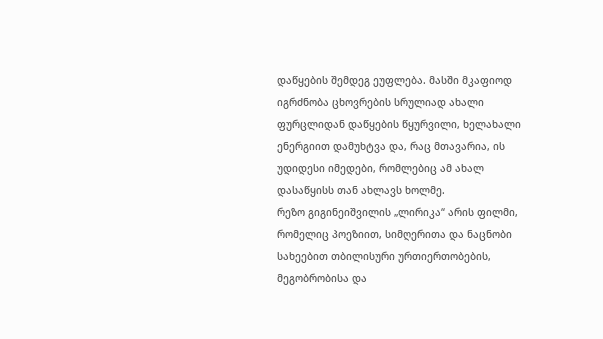დაწყების შემდეგ ეუფლება. მასში მკაფიოდ იგრძნობა ცხოვრების სრულიად ახალი ფურცლიდან დაწყების წყურვილი, ხელახალი ენერგიით დამუხტვა და, რაც მთავარია, ის უდიდესი იმედები, რომლებიც ამ ახალ დასაწყისს თან ახლავს ხოლმე.
რეზო გიგინეიშვილის „ლირიკა“ არის ფილმი, რომელიც პოეზიით, სიმღერითა და ნაცნობი სახეებით თბილისური ურთიერთობების, მეგობრობისა და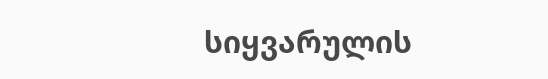სიყვარულის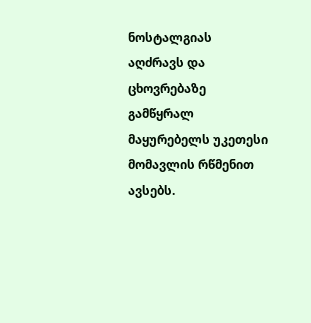ნოსტალგიას აღძრავს და ცხოვრებაზე გამწყრალ მაყურებელს უკეთესი მომავლის რწმენით ავსებს.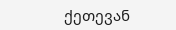ქეთევან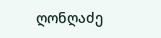ღონღაძე